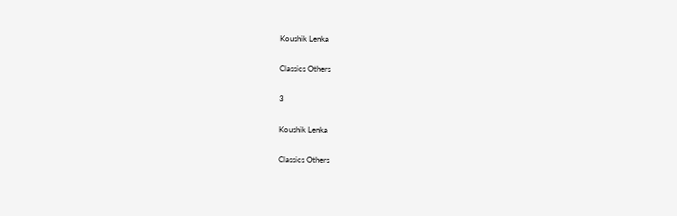Koushik Lenka

Classics Others

3

Koushik Lenka

Classics Others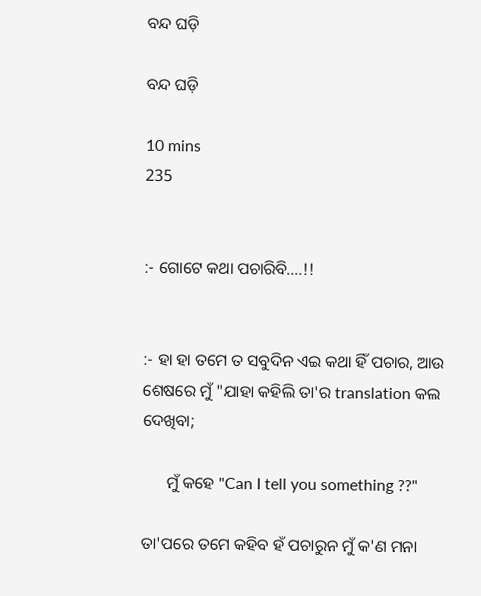ବନ୍ଦ ଘଡ଼ି

ବନ୍ଦ ଘଡ଼ି

10 mins
235


:- ଗୋଟେ କଥା ପଚାରିବି....!!


:- ହା ହା ତମେ ତ ସବୁଦିନ ଏଇ କଥା ହିଁ ପଚାର, ଆଉ ଶେଷରେ ମୁଁ "ଯାହା କହିଲି ତା'ର translation କଲ ଦେଖିବା;

      ମୁଁ କହେ "Can I tell you something ??"

ତା'ପରେ ତମେ କହିବ ହଁ ପଚାରୁନ ମୁଁ କ'ଣ ମନା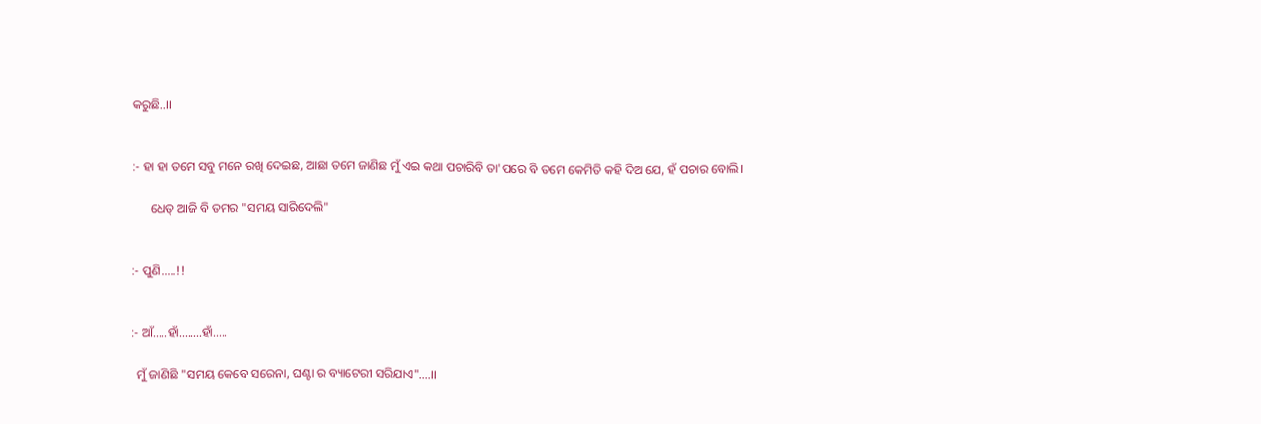କରୁଛି..।।


:- ହା ହା ତମେ ସବୁ ମନେ ରଖି ଦେଇଛ, ଆଛା ତମେ ଜାଣିଛ ମୁଁ ଏଇ କଥା ପଚାରିବି ତା'ପରେ ବି ତମେ କେମିତି କହି ଦିଅ ଯେ, ହଁ ପଚାର ବୋଲି।

      ଧେତ୍ ଆଜି ବି ତମର "ସମୟ ସାରିଦେଲି"


:- ପୁଣି.....!!


:- ଆଁ.....ହାଁ........ହାଁ.....

  ମୁଁ ଜାଣିଛି "ସମୟ କେବେ ସରେନା, ଘଣ୍ଟା ର ବ୍ୟାଟେରୀ ସରିଯାଏ"....।।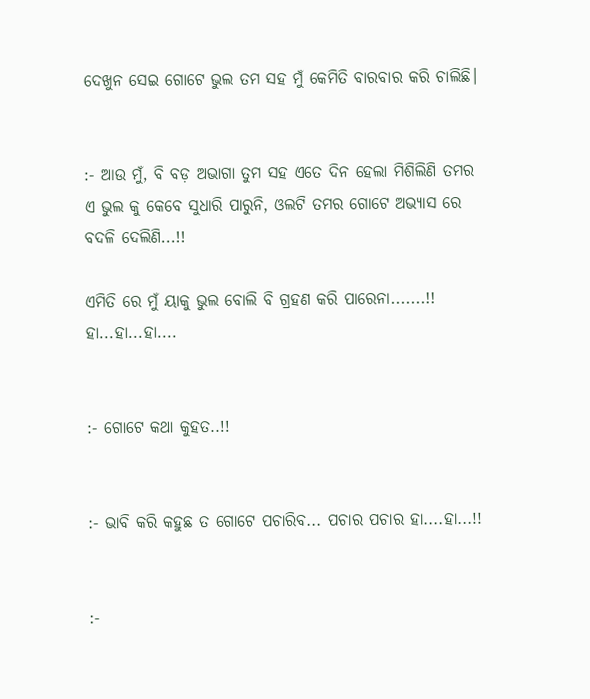ଦେଖୁନ ସେଇ ଗୋଟେ ଭୁଲ ତମ ସହ ମୁଁ କେମିତି ବାରବାର କରି ଚାଲିଛି।


:- ଆଉ ମୁଁ, ବି ବଡ଼ ଅଭାଗା ତୁମ ସହ ଏତେ ଦିନ ହେଲା ମିଶିଲିଣି ତମର ଏ ଭୁଲ କୁ କେବେ ସୁଧାରି ପାରୁନି, ଓଲଟି ତମର ଗୋଟେ ଅଭ୍ୟାସ ରେ ବଦଳି ଦେଲିଣି...!!

ଏମିତି ରେ ମୁଁ ୟାକୁ ଭୁଲ ବୋଲି ବି ଗ୍ରହଣ କରି ପାରେନା.......!! ହା...ହା...ହା....


:- ଗୋଟେ କଥା କୁହତ..!!


:- ଭାବି କରି କହୁଛ ତ ଗୋଟେ ପଚାରିବ... ପଚାର ପଚାର ହା....ହା...!!


:-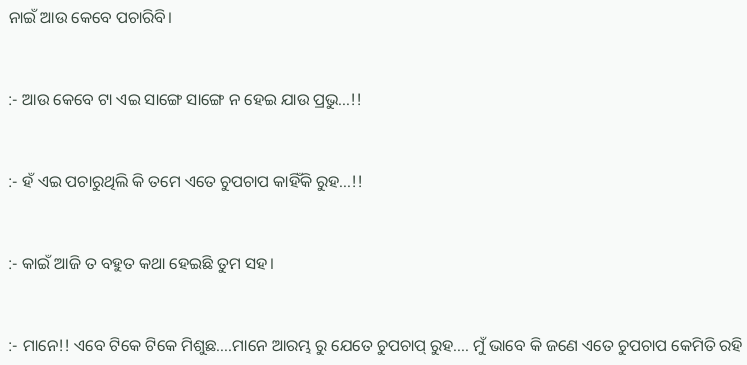ନାଇଁ ଆଉ କେବେ ପଚାରିବି।


:- ଆଉ କେବେ ଟା ଏଇ ସାଙ୍ଗେ ସାଙ୍ଗେ ନ ହେଇ ଯାଉ ପ୍ରଭୁ...!!


:- ହଁ ଏଇ ପଚାରୁଥିଲି କି ତମେ ଏତେ ଚୁପଚାପ କାହିଁକି ରୁହ...!!


:- କାଇଁ ଆଜି ତ ବହୁତ କଥା ହେଇଛି ତୁମ ସହ।


:- ମାନେ!! ଏବେ ଟିକେ ଟିକେ ମିଶୁଛ....ମାନେ ଆରମ୍ଭ ରୁ ଯେତେ ଚୁପଚାପ୍ ରୁହ.... ମୁଁ ଭାବେ କି ଜଣେ ଏତେ ଚୁପଚାପ କେମିତି ରହି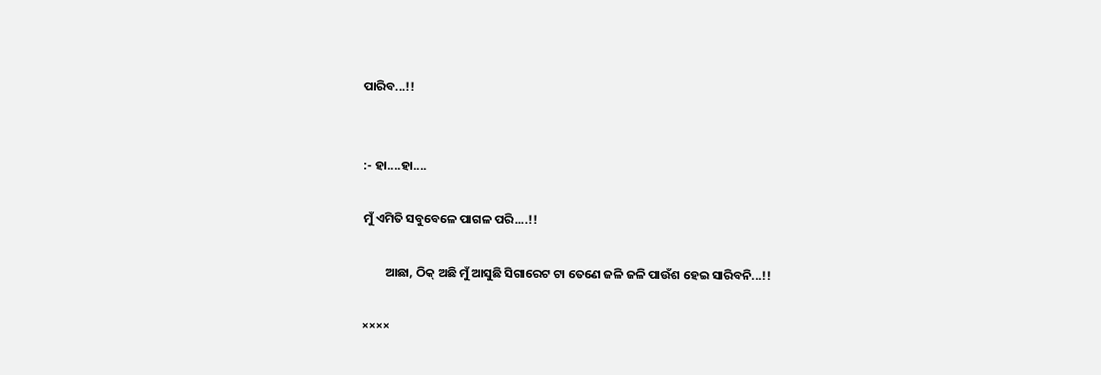ପାରିବ...!!


:- ହା....ହା....

ମୁଁ ଏମିତି ସବୁବେଳେ ପାଗଳ ପରି....!!

        ଆଛା, ଠିକ୍ ଅଛି ମୁଁ ଆସୁଛି ସିଗାରେଟ ଟା ତେଣେ ଜଳି ଜଳି ପାଉଁଶ ହେଇ ସାରିବନି...!!

××××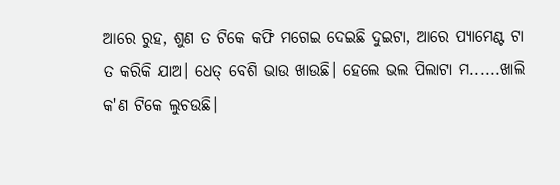ଆରେ ରୁହ, ଶୁଣ ତ ଟିକେ କଫି ମଗେଇ ଦେଇଛି ଦୁଇଟା, ଆରେ ପ୍ୟାମେଣ୍ଟ ଟା ତ କରିକି ଯାଅ। ଧେତ୍ ବେଶି ଭାଉ ଖାଉଛି। ହେଲେ ଭଲ ପିଲାଟା ମ......ଖାଲି କ'ଣ ଟିକେ ଲୁଚ‌ଉଛି।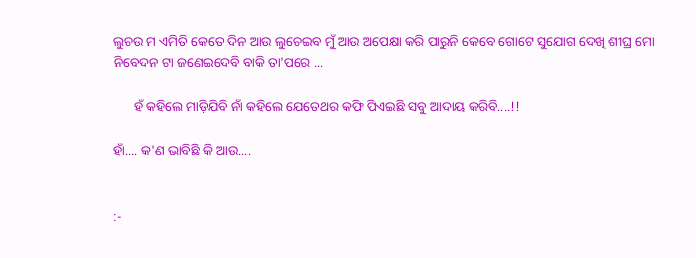ଲୁଚ‌ଉ ମ ଏମିତି କେତେ ଦିନ ଆଉ ଲୁଚେଇବ ମୁଁ ଆଉ ଅପେକ୍ଷା କରି ପାରୁନି କେବେ ଗୋଟେ ସୁଯୋଗ ଦେଖି ଶୀଘ୍ର ମୋ ନିବେଦନ ଟା ଜଣେଇଦେବି ବାକି ତା'ପରେ ...

      ହଁ କହିଲେ ମାଡ଼ିଯିବି ନାଁ କହିଲେ ଯେତେଥର କଫି ପିଏଇଛି ସବୁ ଆଦାୟ କରିବି....!!

ହାଁ.... କ'ଣ ଭାବିଛି କି ଆଉ....


:-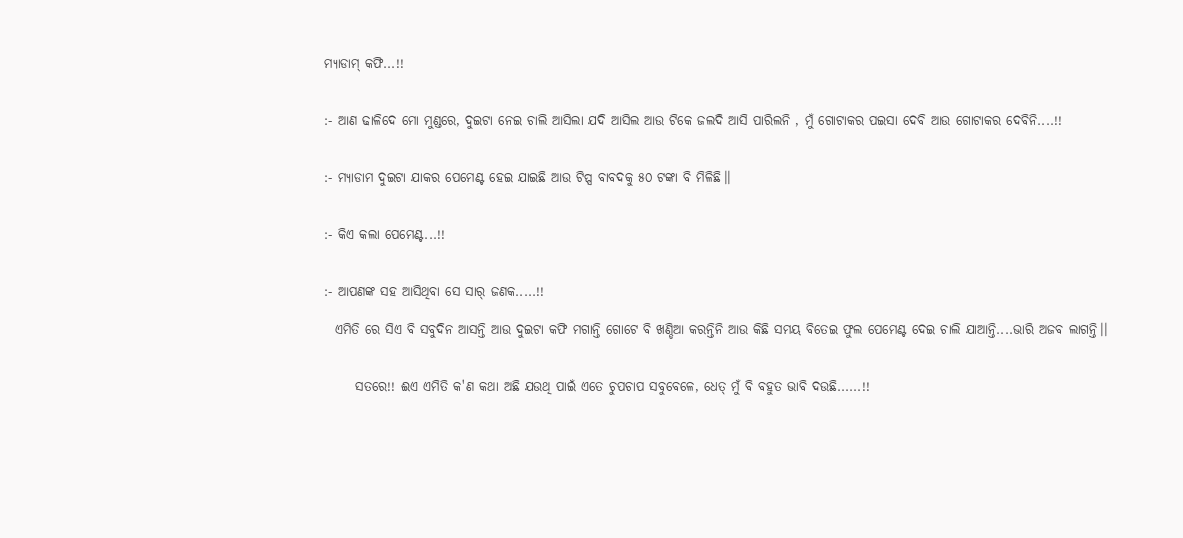ମ୍ୟାଡାମ୍ କଫି...!!


:- ଆଣ ଢାଳିଦେ ମୋ ମୁଣ୍ଡରେ, ଦୁଇଟା ନେଇ ଚାଲି ଆସିଲା ଯଦି ଆସିଲ ଆଉ ଟିକେ ଜଲଦି ଆସି ପାରିଲନି , ମୁଁ ଗୋଟାକର ପ‌ଇସା ଦେବି ଆଉ ଗୋଟାକର ଦେବିନି....!!


:- ମ୍ୟାଡାମ ଦୁଇଟା ଯାକର ପେମେଣ୍ଟ ହେଇ ଯାଇଛି ଆଉ ଟିପ୍ସ ବାବଦକୁ ୫୦ ଟଙ୍କା ବି ମିଳିଛି।।


:- କିଏ କଲା ପେମେଣ୍ଟ...!!


:- ଆପଣଙ୍କ ସହ ଆସିଥିବା ସେ ସାର୍ ଜଣକ.....!!

  ଏମିତି ରେ ସିଏ ବି ସବୁଦିନ ଆସନ୍ତି ଆଉ ଦୁଇଟା କଫି ମଗାନ୍ତି ଗୋଟେ ବି ଖଣ୍ଡିଆ କରନ୍ତିନି ଆଉ କିଛି ସମୟ ବିତେଇ ଫୁଲ ପେମେଣ୍ଟ ଦେଇ ଚାଲି ଯାଆନ୍ତି....ଭାରି ଅଜବ ଲାଗନ୍ତି।।


      ସତରେ!! ଈଏ ଏମିତି କ'ଣ କଥା ଅଛି ଯ‌ଉଥି ପାଇଁ ଏତେ ଚୁପଚାପ ସବୁବେଳେ, ଧେତ୍ ମୁଁ ବି ବହୁତ ଭାବି ଦ‌ଉଛି......!!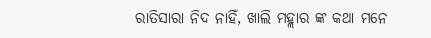ରାତିସାରା ନିଦ ନାହିଁ, ଖାଲି ମହ୍ଲାର ଙ୍କ କଥା ମନେ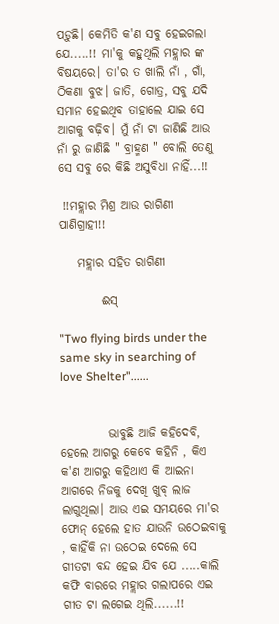ପଡ଼ୁଛି। କେମିତି କ'ଣ ସବୁ ହେଇଗଲା ଯେ.....!! ମା'କୁ କହୁଥିଲି ମହ୍ଲାର ଙ୍କ ବିଷୟରେ। ତା'ର ତ ଖାଲି ନାଁ , ଗାଁ, ଠିକଣା ବୁଝ। ଜାତି, ଗୋତ୍ର, ସବୁ ଯଦି ସମାନ ହେଇଥିବ ତାହାଲେ ଯାଇ ସେ ଆଗକୁ ବଢ଼ିବ। ମୁଁ ନାଁ ଟା ଜାଣିଛି ଆଉ ନାଁ ରୁ ଜାଣିଛି " ବ୍ରାହ୍ମଣ " ବୋଲି ତେଣୁ ସେ ସବୁ ରେ କିଛି ଅସୁବିଧା ନାହିଁ...!!

 !!ମହ୍ଲାର ମିଶ୍ର ଆଉ ରାଗିଣୀ ପାଣିଗ୍ରାହୀ!!

    ମହ୍ଲାର ସହିତ ରାଗିଣୀ

         ଈସ୍

"Two flying birds under the same sky in searching of love Shelter"......


          ଭାବୁଛି ଆଜି କହିଦେବି, ହେଲେ ଆଗରୁ କେବେ କହିନି , କିଏ କ'ଣ ଆଗରୁ କହିଥାଏ କି ଆଇନା ଆଗରେ ନିଜକୁ ଦେଖି ଖୁବ୍ ଲାଜ ଲାଗୁଥିଲା। ଆଉ ଏଇ ସମୟରେ ମା'ର ଫୋନ୍ ହେଲେ ହାତ ଯାଉନି ଉଠେଇବାକୁ , କାହିଁକି ନା ଉଠେଇ ଦେଲେ ସେ ଗୀତଟା ବନ୍ଦ ହେଇ ଯିବ ଯେ .....କାଲି କଫି ବାରରେ ମହ୍ଲାର ଗଲାପରେ ଏଇ ଗୀତ ଟା ଲଗେଇ ଥିଲି......!!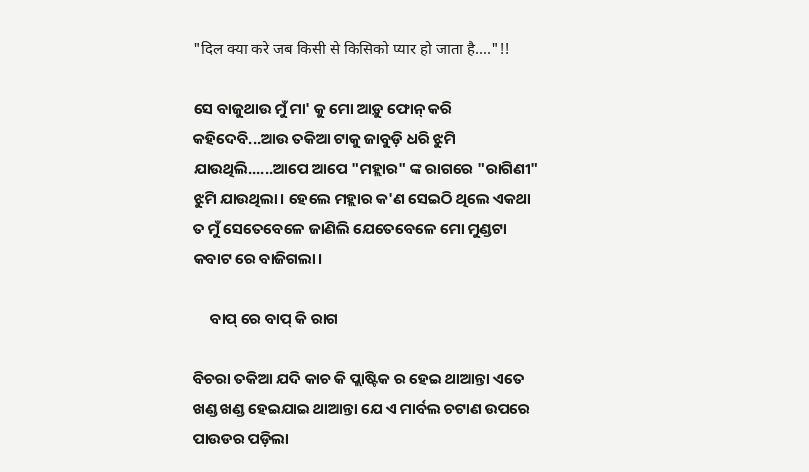"दिल क्या करे जब किसी से किसिको प्यार हो जाता है...."!!

ସେ ବାଜୁଥାଉ ମୁଁ ମା' କୁ ମୋ ଆଡ଼ୁ ଫୋନ୍ କରି କହିଦେବି...ଆଉ ତକିଆ ଟାକୁ ଜାବୁଡ଼ି ଧରି ଝୁମି ଯାଉଥିଲି......ଆପେ ଆପେ "ମହ୍ଲାର" ଙ୍କ ରାଗରେ "ରାଗିଣୀ" ଝୁମି ଯାଉଥିଲା। ହେଲେ ମହ୍ଲାର କ'ଣ ସେଇଠି ଥିଲେ ଏକଥା ତ ମୁଁ ସେତେବେଳେ ଜାଣିଲି ଯେତେବେଳେ ମୋ ମୁଣ୍ଡଟା କବାଟ ରେ ବାଜିଗଲା।

     ବାପ୍ ରେ ବାପ୍ କି ରାଗ

ବିଚରା ତକିଆ ଯଦି କାଚ କି ପ୍ଲାଷ୍ଟିକ ର ହେଇ ଥାଆନ୍ତା ଏତେ ଖଣ୍ଡ ଖଣ୍ଡ ହେଇଯାଇ ଥାଆନ୍ତା ଯେ ଏ ମାର୍ବଲ ଚଟାଣ ଉପରେ ପାଉଡର ପଡ଼ିଲା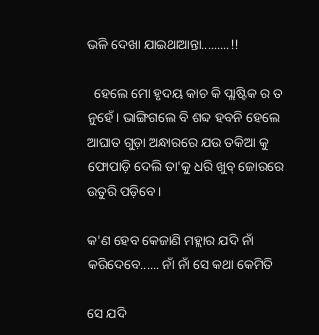ଭଳି ଦେଖା ଯାଇଥାଆନ୍ତା.........!!

  ହେଲେ ମୋ ହୃଦୟ କାଚ କି ପ୍ଲାଷ୍ଟିକ ର ତ ନୁହେଁ। ଭାଙ୍ଗିଗଲେ ବି ଶବ୍ଦ ହବନି ହେଲେ ଆଘାତ ଗୁଡ଼ା ଅନ୍ଧାରରେ ଯ‌ଉ ତକିଆ କୁ ଫୋପାଡ଼ି ଦେଲି ତା'କୁ ଧରି ଖୁବ୍ ଜୋରରେ ଉତୁରି ପଡ଼ିବେ।

କ'ଣ ହେବ କେଜାଣି ମହ୍ଲାର ଯଦି ନାଁ କରିଦେବେ...... ନାଁ ନାଁ ସେ କଥା କେମିତି

ସେ ଯଦି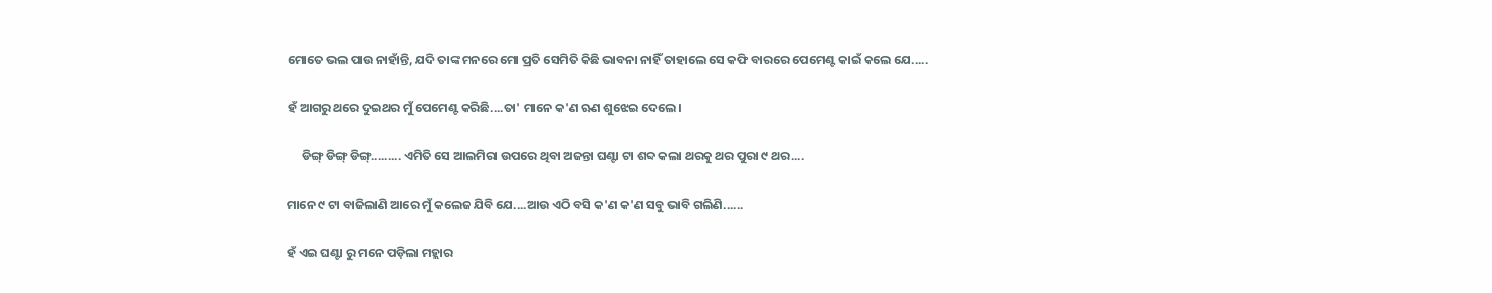ମୋତେ ଭଲ ପାଉ ନାହାଁନ୍ତି, ଯଦି ତାଙ୍କ ମନରେ ମୋ ପ୍ରତି ସେମିତି କିଛି ଭାବନା ନାହିଁ ତାହାଲେ ସେ କଫି ବାରରେ ପେମେଣ୍ଟ କାଇଁ କଲେ ଯେ.....

ହଁ ଆଗରୁ ଥରେ ଦୁଇଥର ମୁଁ ପେମେଣ୍ଟ କରିଛି....ତା' ମାନେ କ'ଣ ଋଣ ଶୁଝେଇ ଦେଲେ।

     ଡିଙ୍ଗ୍ ଡିଙ୍ଗ୍ ଡିଙ୍ଗ୍......... ଏମିତି ସେ ଆଲମିରା ଉପରେ ଥିବା ଅଜନ୍ତା ଘଣ୍ଟା ଟା ଶବ୍ଦ କଲା ଥରକୁ ଥର ପୁରା ୯ ଥର....

ମାନେ ୯ ଟା ବାଜିଲାଣି ଆରେ ମୁଁ କଲେଜ ଯିବି ଯେ....ଆଉ ଏଠି ବସି କ'ଣ କ'ଣ ସବୁ ଭାବି ଗଲିଣି......

ହଁ ଏଇ ଘଣ୍ଟା ରୁ ମନେ ପଡ଼ିଲା ମହ୍ଲାର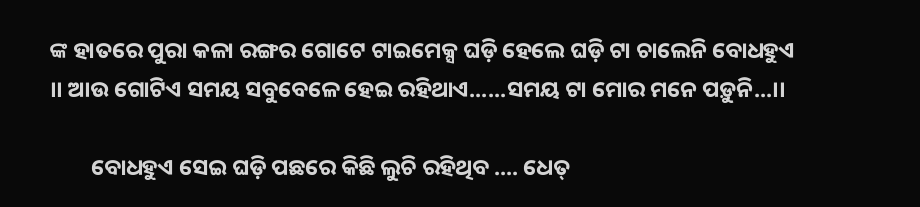ଙ୍କ ହାତରେ ପୁରା କଳା ରଙ୍ଗର ଗୋଟେ ଟାଇମେକ୍ସ ଘଡ଼ି ହେଲେ ଘଡ଼ି ଟା ଚାଲେନି ବୋଧହୁଏ ।। ଆଉ ଗୋଟିଏ ସମୟ ସବୁବେଳେ ହେଇ ରହିଥାଏ......ସମୟ ଟା ମୋର ମନେ ପଡ଼ୁନି...।।

        ବୋଧହୁଏ ସେଇ ଘଡ଼ି ପଛରେ କିଛି ଲୁଚି ରହିଥିବ .... ଧେତ୍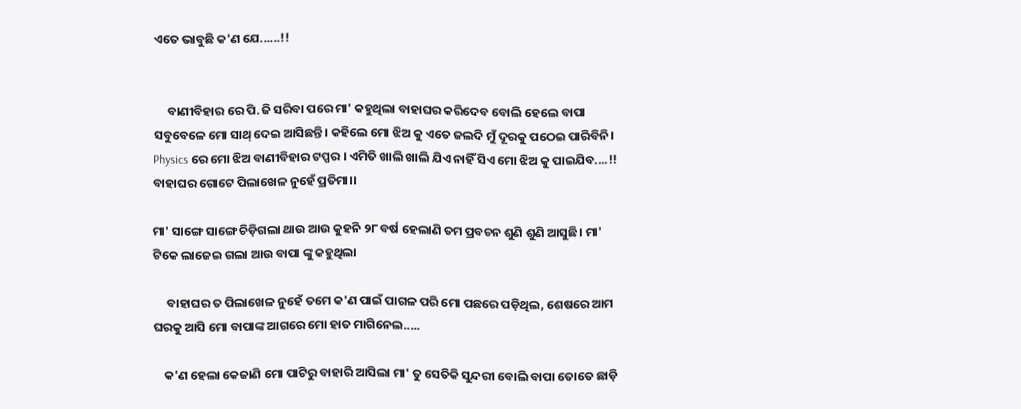ଏତେ ଭାବୁଛି କ'ଣ ଯେ......!!


     ବାଣୀବିହାର ରେ ପି.ଜି ସରିବା ପରେ ମା' କହୁଥିଲା ବାହାଘର କରିଦେବ ବୋଲି ହେଲେ ବାପା ସବୁବେଳେ ମୋ ସାଥ୍ ଦେଇ ଆସିଛନ୍ତି। କହିଲେ ମୋ ଝିଅ କୁ ଏତେ ଜଲଦି ମୁଁ ଦୂରକୁ ପଠେଇ ପାରିବିନି। Physics ରେ ମୋ ଝିଅ ବାଣୀବିହାର ଟପ୍ପର । ଏମିତି ଖାଲି ଖାଲି ଯିଏ ନାହିଁ ସିଏ ମୋ ଝିଅ କୁ ପାଇଯିବ....!! ବାହାଘର ଗୋଟେ ପିଲାଖେଳ ନୁହେଁ ପ୍ରତିମା।।

ମା' ସାଙ୍ଗେ ସାଙ୍ଗେ ଚିଡ଼ିଗଲା ଥାଉ ଆଉ କୁହନି ୨୮ ବର୍ଷ ହେଲାଣି ତମ ପ୍ରବଚନ ଶୁଣି ଶୁଣି ଆସୁଛି। ମା' ଟିକେ ଲାଜେଇ ଗଲା ଆଉ ବାପା ଙ୍କୁ କହୁଥିଲା

     ବାହାଘର ତ ପିଲାଖେଳ ନୁହେଁ ତମେ କ'ଣ ପାଇଁ ପାଗଳ ପରି ମୋ ପଛରେ ପଡ଼ିଥିଲ, ଶେଷରେ ଆମ ଘରକୁ ଆସି ମୋ ବାପାଙ୍କ ଆଗରେ ମୋ ହାତ ମାଗିନେଲ.....

    କ'ଣ ହେଲା କେଜାଣି ମୋ ପାଟିରୁ ବାହାରି ଆସିଲା ମା' ତୁ ସେତିକି ସୁନ୍ଦରୀ ବୋଲି ବାପା ତୋତେ ଛାଡ଼ି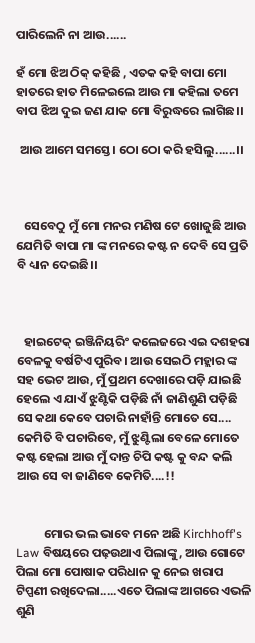ପାରିଲେନି ନା ଆଉ......

ହଁ ମୋ ଝିଅ ଠିକ୍ କହିଛି , ଏତକ କହି ବାପା ମୋ ହାତରେ ହାତ ମିଳେଇଲେ ଆଉ ମା କହିଲା ତମେ ବାପ ଝିଅ ଦୁଇ ଜଣ ଯାକ ମୋ ବିରୁଦ୍ଧରେ ଲାଗିଛ।।

 ଆଉ ଆମେ ସମସ୍ତେ। ଠୋ ଠୋ କରି ହସିଲୁ......।।



   ସେବେଠୁ ମୁଁ ମୋ ମନର ମଣିଷ ଟେ ଖୋଜୁଛି ଆଉ ଯେମିତି ବାପା ମା ଙ୍କ ମନରେ କଷ୍ଟ ନ ଦେବି ସେ ପ୍ରତି ବି ଧ୍ୟାନ ଦେଇଛି।।



   ହାଇଟେକ୍ ଇଞ୍ଜିନିୟରିଂ କଲେଜରେ ଏଇ ଦଶହରା ବେଳକୁ ବର୍ଷଟିଏ ପୁରିବ। ଆଉ ସେଇଠି ମହ୍ଲାର ଙ୍କ ସହ ଭେଟ ଆଉ, ମୁଁ ପ୍ରଥମ ଦେଖାରେ ପଡ଼ି ଯାଇଛି ହେଲେ ଏ ଯାଏଁ ଝୁଣ୍ଟିକି ପଡ଼ିଛି ନାଁ ଜାଣିଶୁଣି ପଡ଼ିଛି ସେ କଥା କେବେ ପଚାରି ନାହାଁନ୍ତି ମୋତେ ସେ.... କେମିତି ବି ପଚାରିବେ, ମୁଁ ଝୁଣ୍ଟିଲା ବେଳେ ମୋତେ କଷ୍ଟ ହେଲା ଆଉ ମୁଁ ଦାନ୍ତ ଚିପି କଷ୍ଟ କୁ ବନ୍ଦ କଲି ଆଉ ସେ ବା ଜାଣିବେ କେମିତି....!!


          ମୋର ଭଲ ଭାବେ ମନେ ଅଛି Kirchhoff's Law ବିଷୟରେ ପଢ଼‌ଉଥାଏ ପିଲାଙ୍କୁ, ଆଉ ଗୋଟେ ପିଲା ମୋ ପୋଷାକ ପରିଧାନ କୁ ନେଇ ଖରାପ ଟିପ୍ପଣୀ ରଖିଦେଲା.....ଏତେ ପିଲାଙ୍କ ଆଗରେ ଏଭଳି ଶୁଣି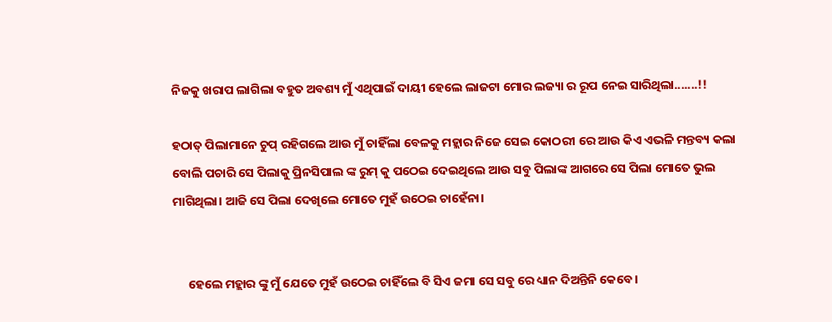ନିଜକୁ ଖରାପ ଲାଗିଲା ବହୁତ ଅବଶ୍ୟ ମୁଁ ଏଥିପାଇଁ ଦାୟୀ ହେଲେ ଲାଜଟା ମୋର ଲଜ୍ୟା ର ରୂପ ନେଇ ସାରିଥିଲା.......!!

ହଠାତ୍ ପିଲାମାନେ ଚୁପ୍ ରହିଗଲେ ଆଉ ମୁଁ ଚାହିଁଲା ବେଳକୁ ମହ୍ଲାର ନିଜେ ସେଇ କୋଠରୀ ରେ ଆଉ କିଏ ଏଭଳି ମନ୍ତବ୍ୟ କଲା ବୋଲି ପଚାରି ସେ ପିଲାକୁ ପ୍ରିନସିପାଲ ଙ୍କ ରୁମ୍ କୁ ପଠେଇ ଦେଇଥିଲେ ଆଉ ସବୁ ପିଲାଙ୍କ ଆଗରେ ସେ ପିଲା ମୋତେ ଭୁଲ ମାଗିଥିଲା। ଆଜି ସେ ପିଲା ଦେଖିଲେ ମୋତେ ମୁହଁ ଉଠେଇ ଚାହେଁନା।


     ହେଲେ ମହ୍ଲାର ଙ୍କୁ ମୁଁ ଯେତେ ମୁହଁ ଉଠେଇ ଚାହିଁଲେ ବି ସିଏ ଜମା ସେ ସବୁ ରେ ଧ୍ୟାନ ଦିଅନ୍ତିନି କେବେ।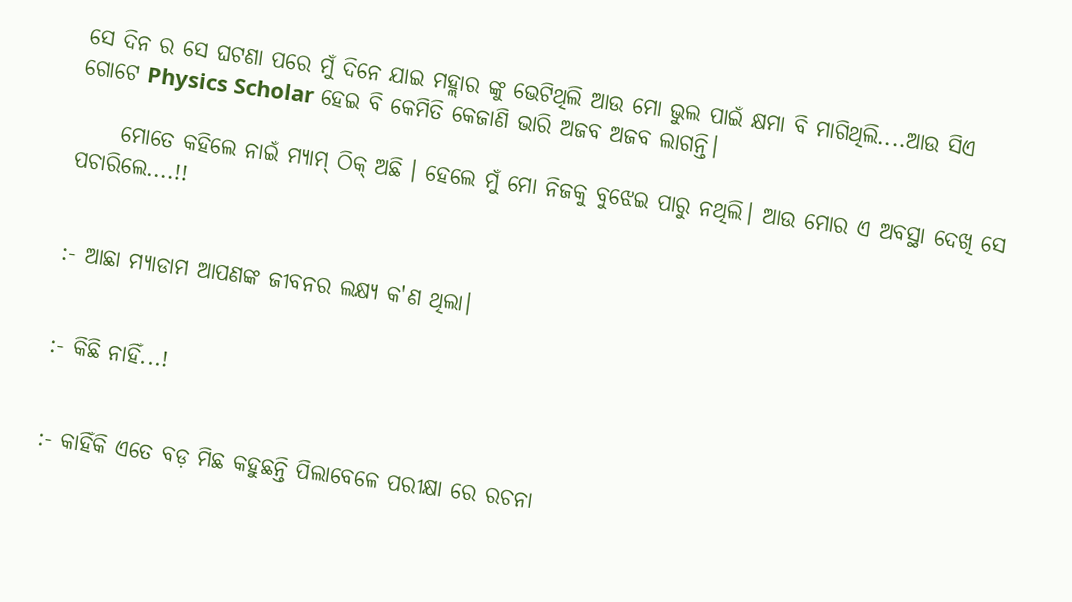ସେ ଦିନ ର ସେ ଘଟଣା ପରେ ମୁଁ ଦିନେ ଯାଇ ମହ୍ଲାର ଙ୍କୁ ଭେଟିଥିଲି ଆଉ ମୋ ଭୁଲ ପାଇଁ କ୍ଷମା ବି ମାଗିଥିଲି....ଆଉ ସିଏ ଗୋଟେ Physics Scholar ହେଇ ବି କେମିତି କେଜାଣି ଭାରି ଅଜବ ଅଜବ ଲାଗନ୍ତି।

     ମୋତେ କହିଲେ ନାଇଁ ମ୍ୟାମ୍ ଠିକ୍ ଅଛି । ହେଲେ ମୁଁ ମୋ ନିଜକୁ ବୁଝେଇ ପାରୁ ନଥିଲି। ଆଉ ମୋର ଏ ଅବସ୍ଥା ଦେଖି ସେ ପଚାରିଲେ....!!


:- ଆଛା ମ୍ୟାଡାମ ଆପଣଙ୍କ ଜୀବନର ଲକ୍ଷ୍ୟ କ'ଣ ଥିଲା।


:- କିଛି ନାହିଁ...!


:- କାହିଁକି ଏତେ ବଡ଼ ମିଛ କହୁଛନ୍ତି ପିଲାବେଳେ ପରୀକ୍ଷା ରେ ରଚନା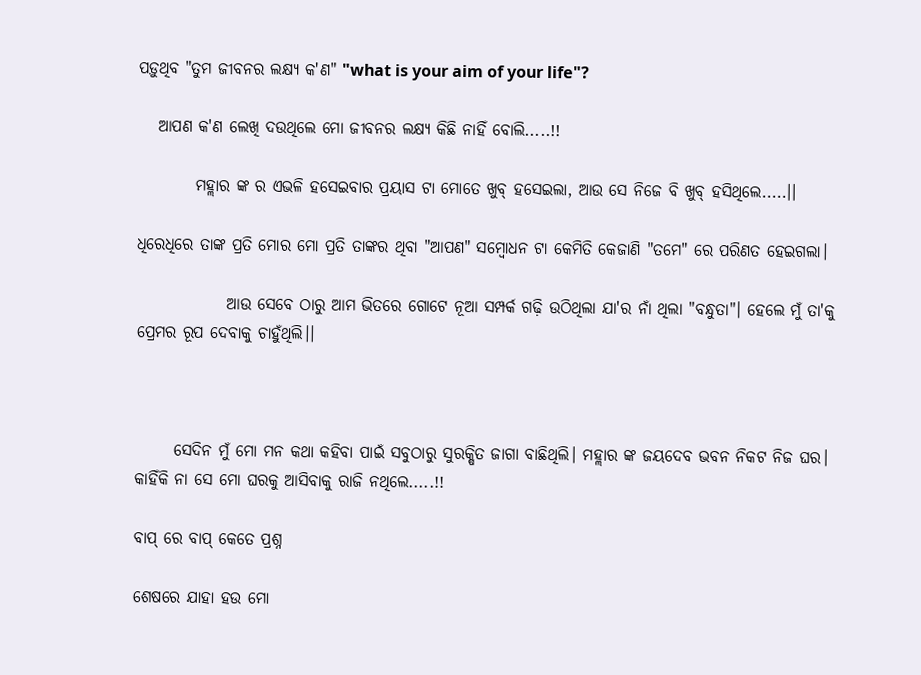ପଡ଼ୁଥିବ "ତୁମ ଜୀବନର ଲକ୍ଷ୍ୟ କ'ଣ" "what is your aim of your life"?

   ଆପଣ କ'ଣ ଲେଖି ଦ‌ଉଥିଲେ ମୋ ଜୀବନର ଲକ୍ଷ୍ୟ କିଛି ନାହିଁ ବୋଲି.....!!

         ମହ୍ଲାର ଙ୍କ ର ଏଭଳି ହସେଇବାର ପ୍ରୟାସ ଟା ମୋତେ ଖୁବ୍ ହସେଇଲା, ଆଉ ସେ ନିଜେ ବି ଖୁବ୍ ହସିଥିଲେ.....।।

ଧିରେଧିରେ ତାଙ୍କ ପ୍ରତି ମୋର ମୋ ପ୍ରତି ତାଙ୍କର ଥିବା "ଆପଣ" ସମ୍ବୋଧନ ଟା କେମିତି କେଜାଣି "ତମେ" ରେ ପରିଣତ ହେଇଗଲା।

              ଆଉ ସେବେ ଠାରୁ ଆମ ଭିତରେ ଗୋଟେ ନୂଆ ସମ୍ପର୍କ ଗଢ଼ି ଉଠିଥିଲା ଯା'ର ନାଁ ଥିଲା "ବନ୍ଧୁତା"। ହେଲେ ମୁଁ ତା'କୁ ପ୍ରେମର ରୂପ ଦେବାକୁ ଚାହୁଁଥିଲି।।



      ସେଦିନ ମୁଁ ମୋ ମନ କଥା କହିବା ପାଇଁ ସବୁଠାରୁ ସୁରକ୍ଷିତ ଜାଗା ବାଛିଥିଲି। ମହ୍ଲାର ଙ୍କ ଜୟଦେବ ଭବନ ନିକଟ ନିଜ ଘର। କାହିଁକି ନା ସେ ମୋ ଘରକୁ ଆସିବାକୁ ରାଜି ନଥିଲେ.....!!

ବାପ୍ ରେ ବାପ୍ କେତେ ପ୍ରଶ୍ନ

ଶେଷରେ ଯାହା ହ‌ଉ ମୋ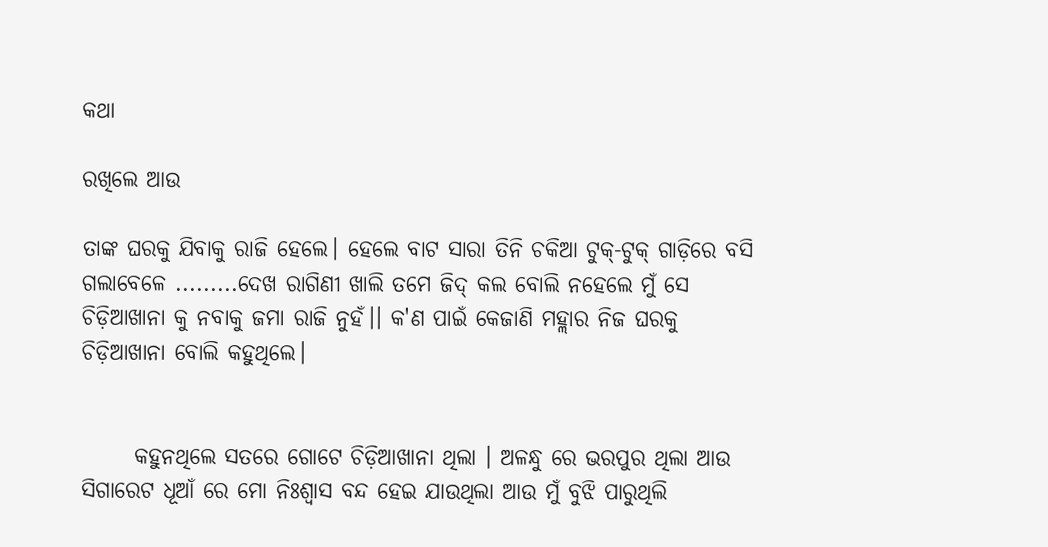କଥା

ରଖିଲେ ଆଉ

ତାଙ୍କ ଘରକୁ ଯିବାକୁ ରାଜି ହେଲେ। ହେଲେ ବାଟ ସାରା ତିନି ଚକିଆ ଟୁକ୍-ଟୁକ୍ ଗାଡ଼ିରେ ବସି ଗଲାବେଳେ .........ଦେଖ ରାଗିଣୀ ଖାଲି ତମେ ଜିଦ୍ କଲ ବୋଲି ନହେଲେ ମୁଁ ସେ ଚିଡ଼ିଆଖାନା କୁ ନବାକୁ ଜମା ରାଜି ନୁହଁ।। କ'ଣ ପାଇଁ କେଜାଣି ମହ୍ଲାର ନିଜ ଘରକୁ ଚିଡ଼ିଆଖାନା ବୋଲି କହୁଥିଲେ।


      କହୁନଥିଲେ ସତରେ ଗୋଟେ ଚିଡ଼ିଆଖାନା ଥିଲା । ଅଳନ୍ଧୁ ରେ ଭରପୁର ଥିଲା ଆଉ ସିଗାରେଟ ଧୂଆଁ ରେ ମୋ ନିଃଶ୍ୱାସ ବନ୍ଦ ହେଇ ଯାଉଥିଲା ଆଉ ମୁଁ ବୁଝି ପାରୁଥିଲି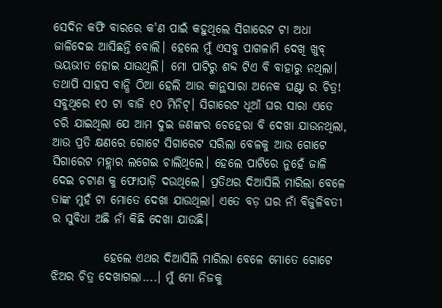ସେଦିନ କଫି ବାରରେ କ'ଣ ପାଇଁ କହୁଥିଲେ ସିଗାରେଟ ଟା ଅଧା ଜାଳିଦେଇ ଆସିଛନ୍ତି ବୋଲି। ହେଲେ ମୁଁ ଏସବୁ ପାଗଳାମି ଦେଖି ଖୁବ୍ ଭୟଭୀତ ହୋଇ ଯାଉଥିଲି। ମୋ ପାଟିରୁ ଶବ୍ଦ ଟିଏ ବି ବାହାରୁ ନଥିଲା। ତଥାପି ସାହସ ବାନ୍ଧି ଠିଆ ହେଲି ଆଉ କାନ୍ଥସାରା ଅନେକ ଘଣ୍ଟା ର ଚିତ୍ର! ସବୁଥିରେ ୧୦ ଟା ବାଜି ୧୦ ମିନିଟ୍। ସିଗାରେଟ ଧୂଆଁ ଘର ସାରା ଏତେ ଚରି ଯାଇଥିଲା ଯେ ଆମ ଦୁଇ ଜଣଙ୍କର ଚେହେରା ବି ଦେଖା ଯାଉନଥିଲା, ଆଉ ପ୍ରତି କ୍ଷଣରେ ଗୋଟେ ସିଗାରେଟ ସରିଲା ବେଳକୁ ଆଉ ଗୋଟେ ସିଗାରେଟ ମହ୍ଲାର ଲଗେଇ ଚାଲିଥିଲେ। ହେଲେ ପାଟିରେ ନୁହେଁ ଜାଳି ଦେଇ ଚଟାଣ କୁ ଫୋପାଡ଼ି ଦ‌ଉଥିଲେ। ପ୍ରତିଥର ଦିଆସିଲି ମାରିଲା ବେଳେ ତାଙ୍କ ମୁହଁ ଟା ମୋତେ ଦେଖା ଯାଉଥିଲା। ଏତେ ବଡ଼ ଘର ନାଁ ବିଜୁଳିବତୀ ର ସୁବିଧା ଅଛି ନାଁ କିଛି ଦେଖା ଯାଉଛି।

           ହେଲେ ଏଥର ଦିଆସିଲି ମାରିଲା ବେଳେ ମୋତେ ଗୋଟେ ଝିଅର ଚିତ୍ର ଦେଖାଗଲା....। ମୁଁ ମୋ ନିଜକୁ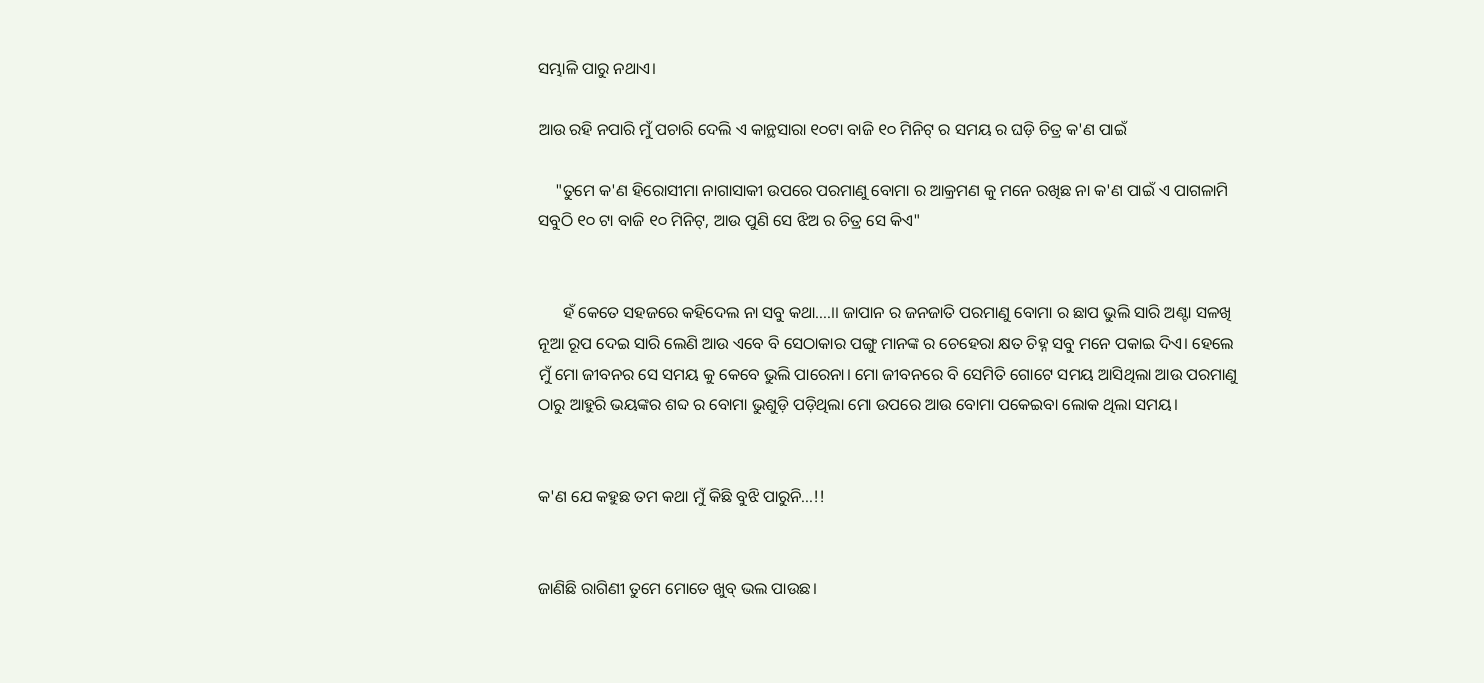ସମ୍ଭାଳି ପାରୁ ନଥାଏ।

ଆଉ ରହି ନପାରି ମୁଁ ପଚାରି ଦେଲି ଏ କାନ୍ଥସାରା ୧୦ଟା ବାଜି ୧୦ ମିନିଟ୍ ର ସମୟ ର ଘଡ଼ି ଚିତ୍ର କ'ଣ ପାଇଁ

    "ତୁମେ କ'ଣ ହିରୋସୀମା ନାଗାସାକୀ ଉପରେ ପରମାଣୁ ବୋମା ର ଆକ୍ରମଣ କୁ ମନେ ରଖିଛ ନା କ'ଣ ପାଇଁ ଏ ପାଗଳାମି ସବୁଠି ୧୦ ଟା ବାଜି ୧୦ ମିନିଟ୍, ଆଉ ପୁଣି ସେ ଝିଅ ର ଚିତ୍ର ସେ କିଏ"


      ହଁ କେତେ ସହଜରେ କହିଦେଲ ନା ସବୁ କଥା....।। ଜାପାନ ର ଜନଜାତି ପରମାଣୁ ବୋମା ର ଛାପ ଭୁଲି ସାରି ଅଣ୍ଟା ସଳଖି ନୂଆ ରୂପ ଦେଇ ସାରି ଲେଣି ଆଉ ଏବେ ବି ସେଠାକାର ପଙ୍ଗୁ ମାନଙ୍କ ର ଚେହେରା କ୍ଷତ ଚିହ୍ନ ସବୁ ମନେ ପକାଇ ଦିଏ। ହେଲେ ମୁଁ ମୋ ଜୀବନର ସେ ସମୟ କୁ କେବେ ଭୁଲି ପାରେନା। ମୋ ଜୀବନରେ ବି ସେମିତି ଗୋଟେ ସମୟ ଆସିଥିଲା ଆଉ ପରମାଣୁ ଠାରୁ ଆହୁରି ଭୟଙ୍କର ଶବ୍ଦ ର ବୋମା ଭୁଶୁଡ଼ି ପଡ଼ିଥିଲା ମୋ ଉପରେ ଆଉ ବୋମା ପକେଇବା ଲୋକ ଥିଲା ସମୟ।


କ'ଣ ଯେ କହୁଛ ତମ କଥା ମୁଁ କିଛି ବୁଝି ପାରୁନି...!!


ଜାଣିଛି ରାଗିଣୀ ତୁମେ ମୋତେ ଖୁବ୍ ଭଲ ପାଉଛ।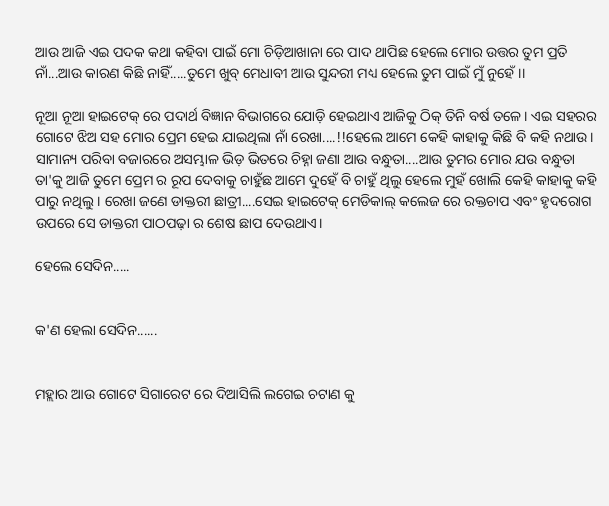ଆଉ ଆଜି ଏଇ ପଦକ କଥା କହିବା ପାଇଁ ମୋ ଚିଡ଼ିଆଖାନା ରେ ପାଦ ଥାପିଛ ହେଲେ ମୋର ଉତ୍ତର ତୁମ ପ୍ରତି ନାଁ...ଆଉ କାରଣ କିଛି ନାହିଁ.....ତୁମେ ଖୁବ୍ ମେଧାବୀ ଆଉ ସୁନ୍ଦରୀ ମଧ୍ୟ ହେଲେ ତୁମ ପାଇଁ ମୁଁ ନୁହେଁ।।

ନୂଆ ନୂଆ ହାଇଟେକ୍ ରେ ପଦାର୍ଥ ବିଜ୍ଞାନ ବିଭାଗରେ ଯୋଡ଼ି ହେଇଥାଏ ଆଜିକୁ ଠିକ୍ ତିନି ବର୍ଷ ତଳେ। ଏଇ ସହରର ଗୋଟେ ଝିଅ ସହ ମୋର ପ୍ରେମ ହେଇ ଯାଇଥିଲା ନାଁ ରେଖା....!!ହେଲେ ଆମେ କେହି କାହାକୁ କିଛି ବି ‌କହି ନଥାଉ। ସାମାନ୍ୟ ପରିବା ବଜାରରେ ଅସମ୍ଭାଳ ଭିଡ଼ ଭିତରେ ଚିହ୍ନା ଜଣା ଆଉ ବନ୍ଧୁତା....ଆଉ ତୁମର ମୋର ଯ‌ଉ ବନ୍ଧୁତା ତା'କୁ ଆଜି ତୁମେ ପ୍ରେମ ର ରୂପ ଦେବାକୁ ଚାହୁଁଛ ଆମେ ଦୁହେଁ ବି ଚାହୁଁ ଥିଲୁ ହେଲେ ମୁହଁ ଖୋଲି କେହି କାହାକୁ କହି ପାରୁ ନଥିଲୁ। ରେଖା ଜଣେ ଡାକ୍ତରୀ ଛାତ୍ରୀ....ସେଇ ହାଇଟେକ୍ ମେଡିକାଲ୍ କଲେଜ ରେ ରକ୍ତଚାପ ଏବଂ ହୃଦରୋଗ ଉପରେ ସେ ଡାକ୍ତରୀ ପାଠପଢ଼ା ର ଶେଷ ଛାପ ଦେଉଥାଏ।

ହେଲେ ସେଦିନ.....


କ'ଣ ହେଲା ସେଦିନ......


ମହ୍ଲାର ଆଉ ଗୋଟେ ସିଗାରେଟ ରେ ଦିଆସିଲି ଲଗେଇ ଚଟାଣ କୁ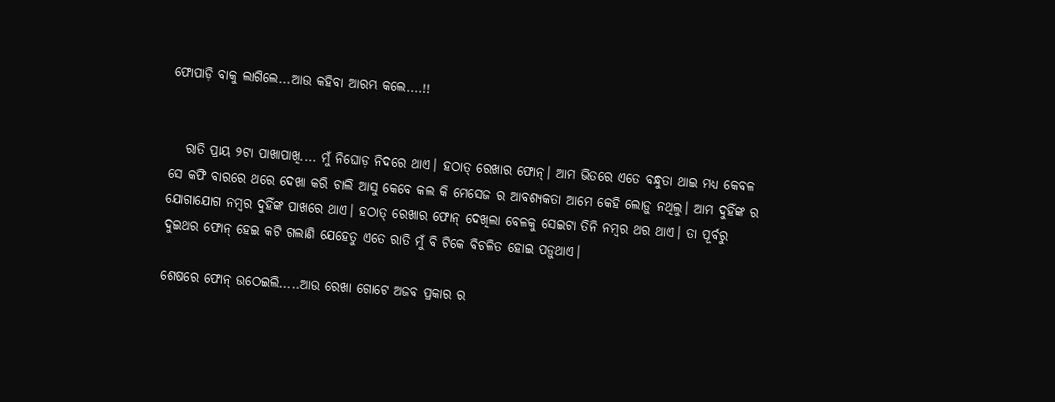ଫୋପାଡ଼ି ବାକୁ ଲାଗିଲେ...ଆଉ କହିବା ଆରମ୍ଭ କଲେ....!!


   ରାତି ପ୍ରାୟ ୨ଟା ପାଖାପାଖି.... ମୁଁ ନିଘୋଡ଼ ନିଦରେ ଥାଏ। ହଠାତ୍ ରେଖାର ଫୋନ୍। ଆମ ଭିତରେ ଏତେ ବନ୍ଧୁତା ଥାଇ ମଧ୍ୟ କେବଳ ସେ କଫି ବାରରେ ଥରେ ଦେଖା କରି ଚାଲି ଆସୁ କେବେ କଲ କି ମେସେଜ ର ଆବଶ୍ୟକତା ଆମେ କେହି ଲୋଡ଼ୁ ନଥିଲୁ। ଆମ ଦୁହିଁଙ୍କ ର ଯୋଗାଯୋଗ ନମ୍ବର ଦୁହିଁଙ୍କ ପାଖରେ ଥାଏ। ହଠାତ୍ ରେଖାର ଫୋନ୍ ଦେଖିଲା ବେଳକୁ ସେଇଟା ତିନି ନମ୍ବର ଥର ଥାଏ। ତା ପୂର୍ବରୁ ଦୁଇଥର ଫୋନ୍ ହେଇ କଟି ଗଲାଣି ଯେହେତୁ ଏତେ ରାତି ମୁଁ ବି ଟିକେ ବିଚଳିତ ହୋଇ ପଡ଼ୁଥାଏ।

ଶେଷରେ ଫୋନ୍ ଉଠେଇଲି.....ଆଉ ରେଖା ଗୋଟେ ଅଜବ ପ୍ରକାର ର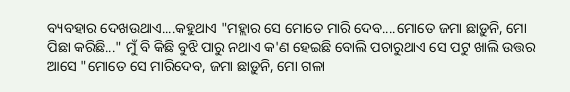ବ୍ୟବହାର ଦେଖ‌ଉଥାଏ....କହୁଥାଏ "ମହ୍ଲାର ସେ ମୋତେ ମାରି ଦେବ....ମୋତେ ଜମା ଛାଡ଼ୁନି, ମୋ ପିଛା କରିଛି..." ମୁଁ ବି କିଛି ବୁଝି ପାରୁ ନଥାଏ କ'ଣ ହେଇଛି ବୋଲି ପଚାରୁଥାଏ ସେ ପଟୁ ଖାଲି ଉତ୍ତର ଆସେ "ମୋତେ ସେ ମାରିଦେବ, ଜମା ଛାଡ଼ୁନି, ମୋ ଗଳା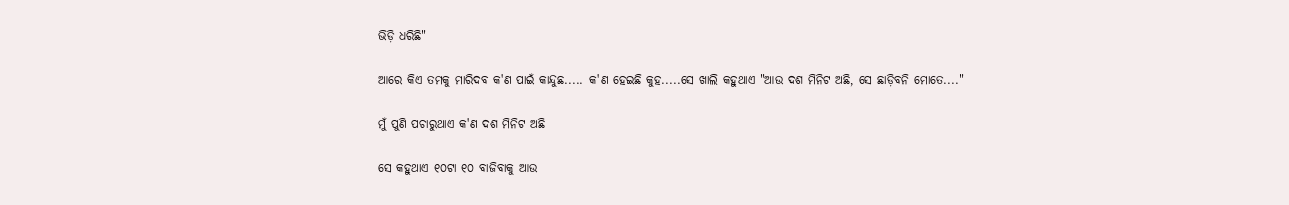ଭିଡ଼ି ଧରିଛି"

ଆରେ କିଏ ତମକୁ ମାରିଦବ କ'ଣ ପାଇଁ କାନ୍ଦୁଛ..... କ'ଣ ହେଇଛି କୁହ.....ସେ ଖାଲି କହୁଥାଏ "ଆଉ ଦଶ ମିନିଟ ଅଛି, ସେ ଛାଡ଼ିବନି ମୋତେ...."

ମୁଁ ପୁଣି ପଚାରୁଥାଏ କ'ଣ ଦଶ ମିନିଟ ଅଛି

ସେ କହୁଥାଏ ୧୦ଟା ୧୦ ବାଜିବାକୁ ଆଉ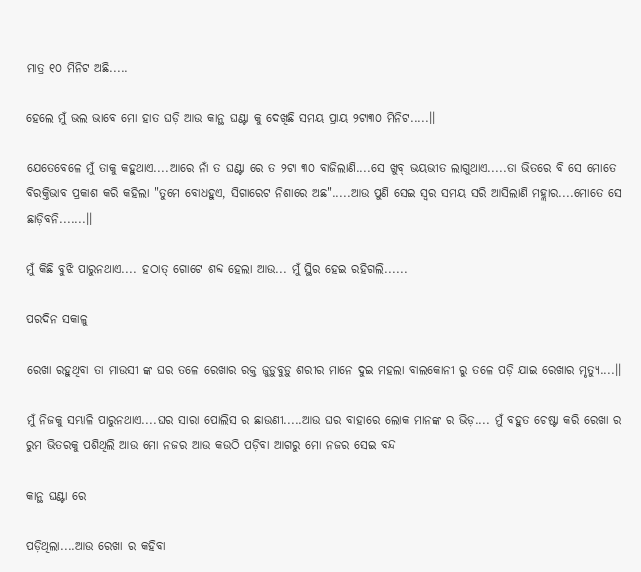ମାତ୍ର ୧୦ ମିନିଟ ଅଛି.....

ହେଲେ ମୁଁ ଭଲ ଭାବେ ମୋ ହାତ ଘଡ଼ି ଆଉ କାନ୍ଥ ଘଣ୍ଟା କୁ ଦେଖିଛି ସମୟ ପ୍ରାୟ ୨ଟା୩୦ ମିନିଟ.....।।

ଯେତେବେଳେ ମୁଁ ତାକୁ କହୁଥାଏ....ଆରେ ନାଁ ତ ଘଣ୍ଟା ରେ ତ ୨ଟା ୩୦ ବାଜିଲାଣି....ସେ ଖୁବ୍ ଭୟଭୀତ ଲାଗୁଥାଏ.....ତା ଭିତରେ ବି ସେ ମୋତେ ବିରକ୍ତିଭାବ ପ୍ରକାଶ କରି କହିଲା "ତୁମେ ବୋଧହୁଏ, ସିଗାରେଟ ନିଶାରେ ଅଛ".....ଆଉ ପୁଣି ସେଇ ସ୍ୱର ସମୟ ସରି ଆସିଲାଣି ମହ୍ଲାର....ମୋତେ ସେ ଛାଡ଼ିବନି.......।।

ମୁଁ କିଛି ବୁଝି ପାରୁନଥାଏ.... ହଠାତ୍ ଗୋଟେ ଶବ୍ଦ ହେଲା ଆଉ... ମୁଁ ସ୍ଥିର ହେଇ ରହିଗଲି......

ପରଦିନ ସକାଳୁ

ରେଖା ରହୁଥିବା ତା ମାଉସୀ ଙ୍କ ଘର ତଳେ ରେଖାର ରକ୍ତ ଜୁଡ଼ୁବୁଡ଼ୁ ଶରୀର ମାନେ ଦୁଇ ମହଲା ବାଲକୋନୀ ରୁ ତଳେ ପଡ଼ି ଯାଇ ରେଖାର ମୃତ୍ୟୁ....।।

ମୁଁ ନିଜକୁ ସମ୍ଭାଳି ପାରୁନଥାଏ....ଘର ସାରା ପୋଲିସ ର ଛାଉଣୀ.....ଆଉ ଘର ବାହାରେ ଲୋକ ମାନଙ୍କ ର ଭିଡ଼.... ମୁଁ ବହୁତ ଚେଷ୍ଟା କରି ରେଖା ର ରୁମ ଭିତରକୁ ପଶିଥିଲି ଆଉ ମୋ ନଜର ଆଉ କ‌ଉଠି ପଡ଼ିବା ଆଗରୁ ମୋ ନଜର ସେଇ ବନ୍ଦ

କାନ୍ଥ ଘଣ୍ଟା ରେ

ପଡ଼ିଥିଲା....ଆଉ ରେଖା ର କହିବା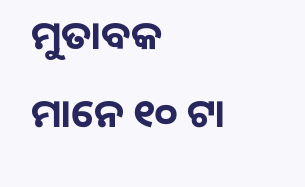ମୁତାବକ ମାନେ ୧୦ ଟା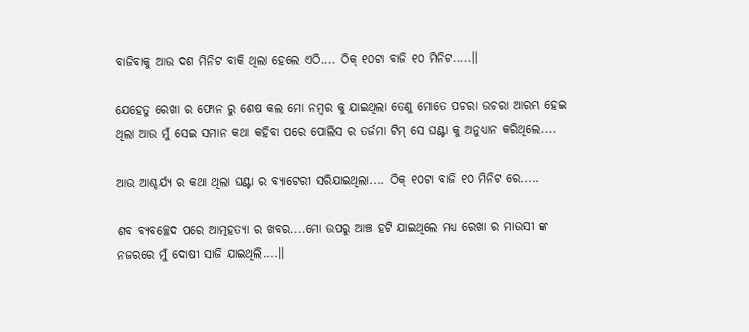ବାଜିବାକୁ ଆଉ ଦଶ ମିନିଟ ବାକି ଥିଲା ହେଲେ ଏଠି.... ଠିକ୍ ୧୦ଟା ବାଜି ୧୦ ମିନିଟ.....।।

ଯେହେତୁ ରେଖା ର ଫୋନ ରୁ ଶେଷ କଲ ମୋ ନମ୍ବର କୁ ଯାଇଥିଲା ତେଣୁ ମୋତେ ପଚରା ଉଚରା ଆରମ୍ଭ ହେଇ ଥିଲା ଆଉ ମୁଁ ସେଇ ସମାନ କଥା କହିବା ପରେ ପୋଲିସ ର ତର୍ଜମା ଟିମ୍ ସେ ଘଣ୍ଟା କୁ ଅନୁଧ୍ୟାନ କରିଥିଲେ....

ଆଉ ଆଶ୍ଚର୍ଯ୍ୟ ର କଥା ଥିଲା ଘଣ୍ଟା ର ବ୍ୟାଟେରୀ ସରିଯାଇଥିଲା.... ଠିକ୍ ୧୦ଟା ବାଜି ୧୦ ମିନିଟ ରେ.....

ଶବ ବ୍ୟବଚ୍ଛେଦ ପରେ ଆତ୍ମହତ୍ୟା ର ଖବର....ମୋ ଉପରୁ ଆଞ୍ଚ ହଟି ଯାଇଥିଲେ ମଧ୍ୟ ରେଖା ର ମା‌ଉସୀ ଙ୍କ ନଜରରେ ମୁଁ ଦୋଷୀ ସାଜି ଯାଇଥିଲି....।।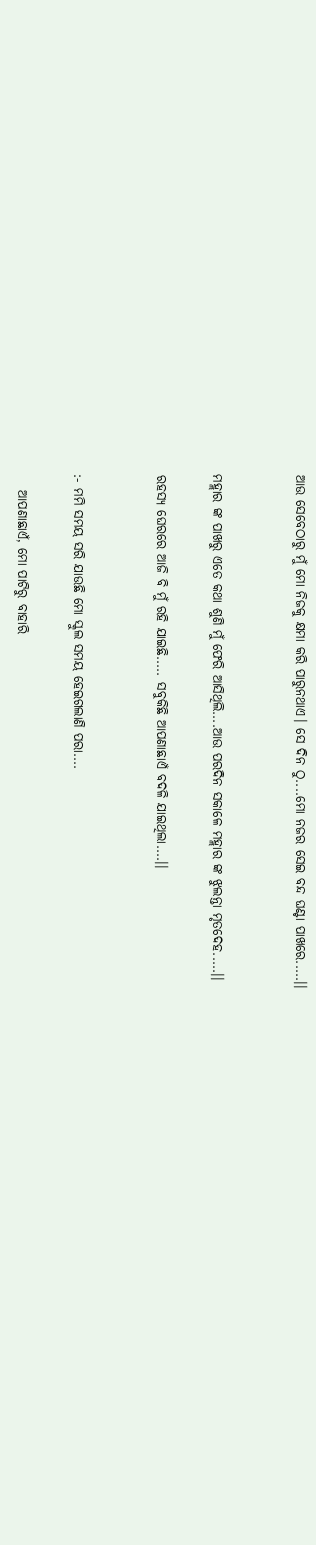ଆଉ ସେବେଠାରୁ ମୁଁ ମୋ ନିଜକୁ କ୍ଷମା କରି ପାରୁନଥାଏ। ସେ ଦିନ ଠୁ....ମୋ ନଜର ସେଇ ବନ୍ଦ ଘଣ୍ଟା ପାଖରେ.....।।


ମହ୍ଲାର ଙ୍କ ପାଖରୁ ଏତେ କଥା ଶୁଣି ମୁଁ ଫେରି ଆସିଥିଲି....ଆଉ ପରଦିନ ସକାଳେ ମହ୍ଲାର ଙ୍କ ଝୁଲନ୍ତା ମୃତଦେହ.....।।

ରହସ୍ୟ ଘେରରେ ଆଜି ବି ମୁଁ ରହି ଯାଇଛି..... ସବୁକିଛି ଆପଣାଛାଏଁ ବଦଳି ଯାଇଥିଲା....।।


:- ମମି ସମୟ ସରି ଯାଉଛି ମୋ ସ୍କୁଲ ସମୟ ହେଇଗଲାଣି ପରା....

   ଆପଣାଛାଏଁ, ମୋ ପାଟିରୁ ବାହାରି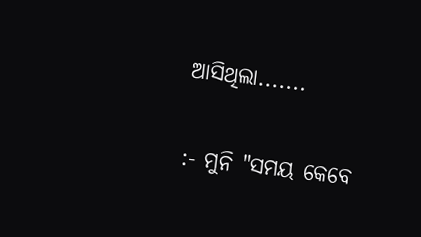ଆସିଥିଲା.......


:- ମୁନି "ସମୟ କେବେ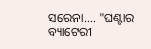ସରେନା.... "ଘଣ୍ଟାର ବ୍ୟାଟେରୀ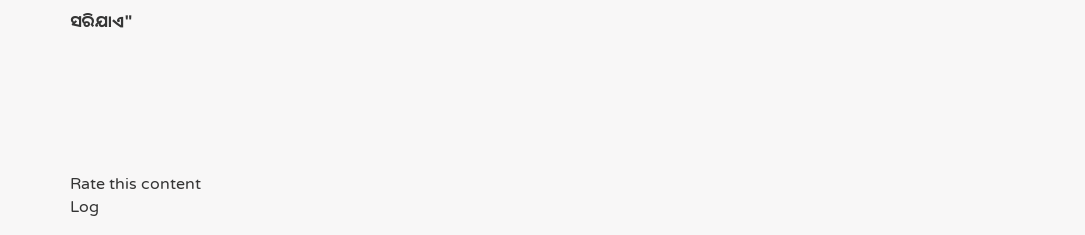ସରିଯାଏ"






Rate this content
Log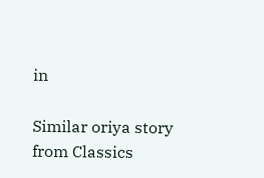in

Similar oriya story from Classics